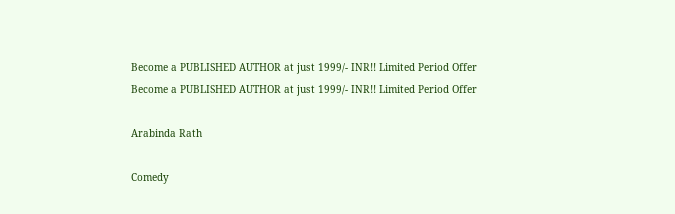Become a PUBLISHED AUTHOR at just 1999/- INR!! Limited Period Offer
Become a PUBLISHED AUTHOR at just 1999/- INR!! Limited Period Offer

Arabinda Rath

Comedy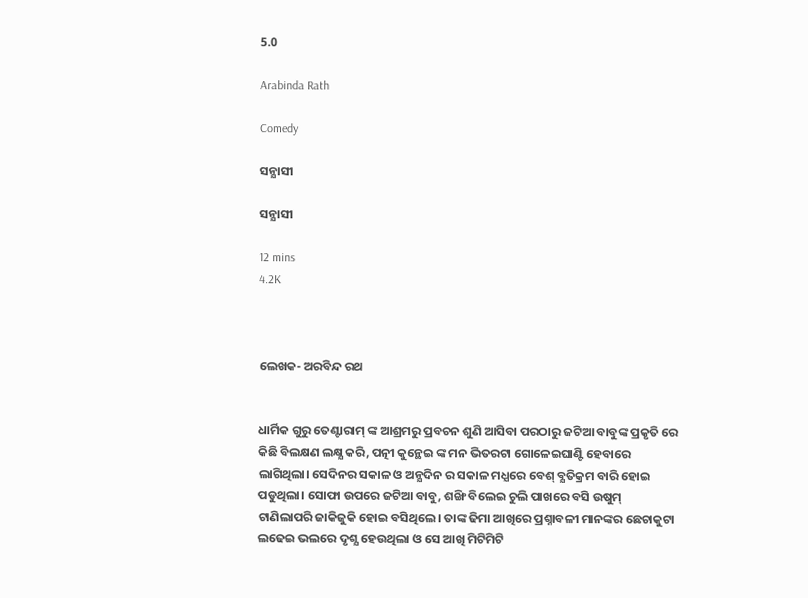5.0

Arabinda Rath

Comedy

ସନ୍ଯାସୀ

ସନ୍ଯାସୀ

12 mins
4.2K



ଲେଖକ- ଅରବିନ୍ଦ ରଥ


ଧାର୍ମିକ ଗୁରୁ ତେଣ୍ଟାରାମ୍ ଙ୍କ ଆଶ୍ରମରୁ ପ୍ରବଚନ ଶୁଣି ଆସିବା ପରଠାରୁ ଜଟିଆ ବାବୁଙ୍କ ପ୍ରକୃତି ରେ କିଛି ବିଲକ୍ଷଣ ଲକ୍ଷ୍ଯ କରି, ପତ୍ନୀ କୁନ୍ଥେଇ ଙ୍କ ମନ ଭିତରଟା ଗୋଳେଇଘାଣ୍ଟି ହେବାରେ ଲାଗିଥିଲା। ସେଦିନର ସକାଳ ଓ ଅନ୍ଯଦିନ ର ସକାଳ ମଧ୍ଯରେ ବେଶ୍ ବ୍ଯତିକ୍ରମ ବାରି ହୋଇ ପଡୁଥିଲା। ସୋଫା ଉପରେ ଜଟିଆ ବାବୁ, ଶଙ୍ଖି ବିଲେଇ ଚୁଲି ପାଖରେ ବସି ଉଷୁମ୍ ଟାଣିଲାପରି ଜାକିଜୁକି ହୋଇ ବସିଥିଲେ। ତାଙ୍କ ଢିମା ଆଖିରେ ପ୍ରଶ୍ନାବଳୀ ମାନଙ୍କର ଛେଚାକୁଟା ଲଢେଇ ଭଲରେ ଦୃଶ୍ଯ ହେଉଥିଲା ଓ ସେ ଆଖି ମିଟିମିଟି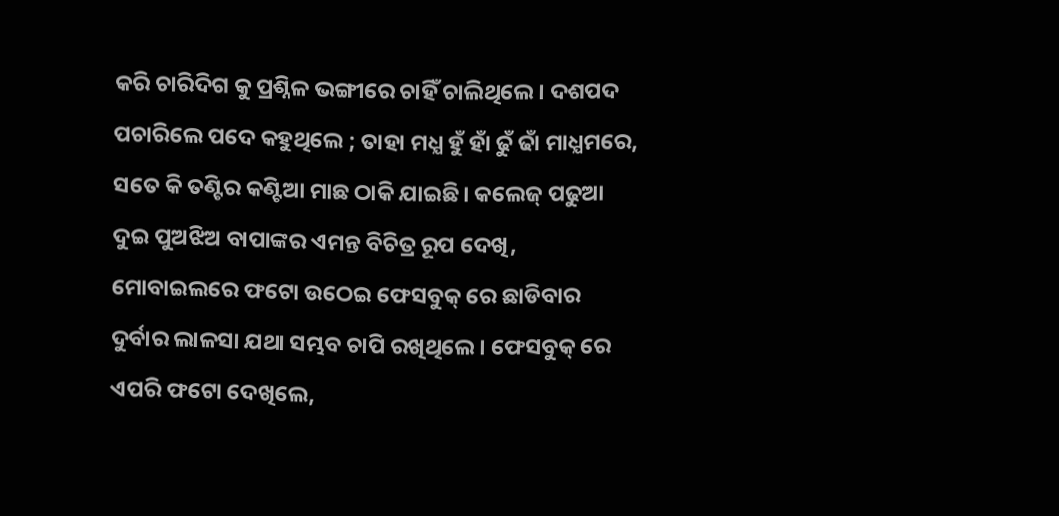କରି ଚାରିଦିଗ କୁ ପ୍ରଶ୍ନିଳ ଭଙ୍ଗୀରେ ଚାହିଁ ଚାଲିଥିଲେ। ଦଶପଦ ପଚାରିଲେ ପଦେ କହୁଥିଲେ ; ତାହା ମଧ୍ଯ ହୁଁ ହାଁ ଢୁଁ ଢାଁ ମାଧ୍ଯମରେ, ସତେ କି ତଣ୍ଟିର କଣ୍ଟିଆ ମାଛ ଠାକି ଯାଇଛି। କଲେଜ୍ ପଢୁଆ ଦୁଇ ପୁଅଝିଅ ବାପାଙ୍କର ଏମନ୍ତ ବିଚିତ୍ର ରୂପ ଦେଖି, ମୋବାଇଲରେ ଫଟୋ ଉଠେଇ ଫେସବୁକ୍ ରେ ଛାଡିବାର ଦୁର୍ବାର ଲାଳସା ଯଥା ସମ୍ଭବ ଚାପି ରଖିଥିଲେ । ଫେସବୁକ୍ ରେ ଏପରି ଫଟୋ ଦେଖିଲେ,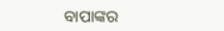ବାପାଙ୍କର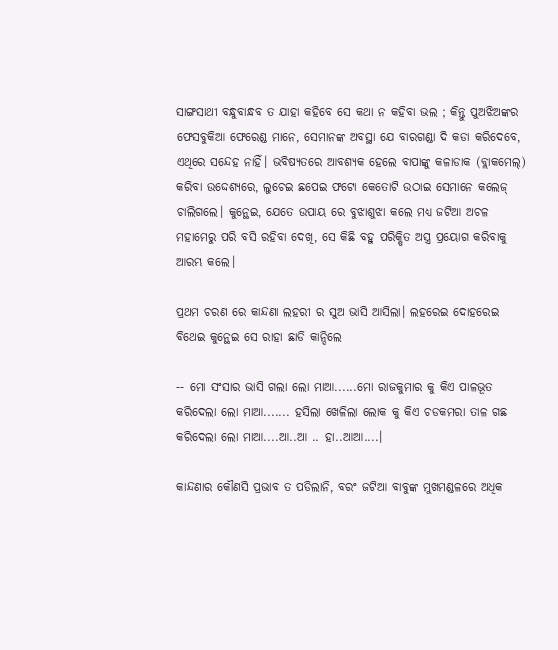ସାଙ୍ଗସାଥୀ ବନ୍ଧୁବାନ୍ଧବ ତ ଯାହା କହିବେ ସେ କଥା ନ କହିବା ଭଲ ; କିନ୍ତୁ ପୁଅଝିଅଙ୍କର ଫେସବୁକିଆ ଫେରେଣ୍ଡ ମାନେ, ସେମାନଙ୍କ ଅବସ୍ଥା ଯେ ବାରଗଣ୍ଡା ଦି କଡା କରିଦେବେ, ଏଥିରେ ସନ୍ଦେହ ନାହିଁ। ଭବିଷ୍ଯତରେ ଆବଶ୍ଯକ ହେଲେ ବାପାଙ୍କୁ କଳାଡାକ (ବ୍ଲାକମେଲ୍) କରିବା ଉଦ୍ଦେଶ୍ଯରେ, ଲୁଚେଇ ଛପେଇ ଫଟୋ କେତୋଟି ଉଠାଇ ସେମାନେ କଲେଜ୍ ଚାଲିଗଲେ। କୁନ୍ଥେଇ, ଯେତେ ଉପାୟ ରେ ବୁଝାଶୁଝା କଲେ ମଧ୍ଯ ଜଟିଆ ଅଚଳ ମହାମେରୁ ପରି ବସି ରହିବା ଦେଖି, ସେ କିଛି ବହୁ ପରିକ୍ଷିତ ଅସ୍ତ୍ର ପ୍ରୟୋଗ କରିବାକୁ ଆରମ୍ଭ କଲେ।

ପ୍ରଥମ ଚରଣ ରେ କାନ୍ଦଣା ଲହରୀ ର ସୁଅ ଭାସି ଆସିଲା। ଲହରେଇ ଦୋହରେଇ ବିଥେଇ କୁନ୍ଥେଇ ସେ ରାହା ଛାଡି କାନ୍ଦିଲେ

-- ମୋ ସଂସାର ଭାସି ଗଲା ଲୋ ମାଆ......ମୋ ରାଜକୁମାର କୁ କିଏ ପାଳଭୂତ କରିଦେଲା ଲୋ ମାଆ....... ହସିଲା ଖେଳିଲା ଲୋକ କୁ କିଏ ଚଡକମରା ତାଳ ଗଛ କରିଦେଲା ଲୋ ମାଆ....ଆ..ଆ .. ହା..ଆଆ....।

କାନ୍ଦଣାର କୌଣସି ପ୍ରଭାବ ତ ପଡିଲାନି, ବରଂ ଜଟିଆ ବାବୁଙ୍କ ମୁଖମଣ୍ଡଳରେ ଅଧିକ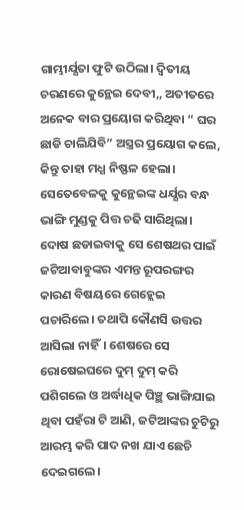ଗାମ୍ଭୀର୍ଯ୍ଯତା ଫୁଟି ଉଠିଲା। ଦ୍ବିତୀୟ ଚରଣରେ କୁନ୍ଥେଇ ଦେବୀ,, ଅତୀତରେ ଅନେକ ବାର ପ୍ରୟୋଗ କରିଥିବା “ ଘର ଛାଡି ଚାଲିଯିବି” ଅସ୍ତ୍ରର ପ୍ରୟୋଗ କଲେ, କିନ୍ତୁ ତାହା ମଧ୍ଯ ନିଷ୍ଫଳ ହେଲା। ସେତେବେଳକୁ କୁନ୍ଥେଇଙ୍କ ଧର୍ଯ୍ଯର ବନ୍ଧ ଭାଙ୍ଗି ମୁଣ୍ଡକୁ ପିତ୍ତ ଚଢି ସାରିଥିଲା। ଦୋଷ ଛଡାଇବାକୁ ସେ ଶେଷଥର ପାଇଁ ଜଟିଆବାବୁଙ୍କର ଏମନ୍ତ ରୂପରଙ୍ଗର କାରଣ ବିଷୟରେ ଗେହ୍ଲେଇ ପଚାରିଲେ। ତଥାପି କୌଣସି ଉତ୍ତର ଆସିଲା ନାହିଁ। ଶେଷରେ ସେ ରୋଷେଇଘରେ ଦୁମ୍ ଦୁମ୍ କରି ପଶିଗଲେ ଓ ଅର୍ଦ୍ଧାଧିକ ପିଞ୍ଛ ଭାଙ୍ଗିଯାଇ ଥିବା ପହଁରା ଟି ଆଣି, ଜଟିଆଙ୍କର ଚୁଟିରୁ ଆରମ୍ଭ କରି ପାଦ ନଖ ଯାଏ ଛେଚି ଦେଇଗଲେ।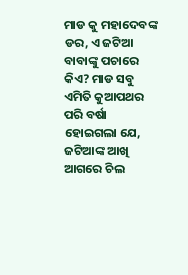ମାଡ କୁ ମହାଦେବଙ୍କ ଡର, ଏ ଜଟିଆ ବାବାଙ୍କୁ ପଚାରେ କିଏ? ମାଡ ସବୁ ଏମିତି କୁଆପଥର ପରି ବର୍ଷା ହୋଇଗଲା ଯେ, ଜଟିଆଙ୍କ ଆଖି ଆଗରେ ଚିଲ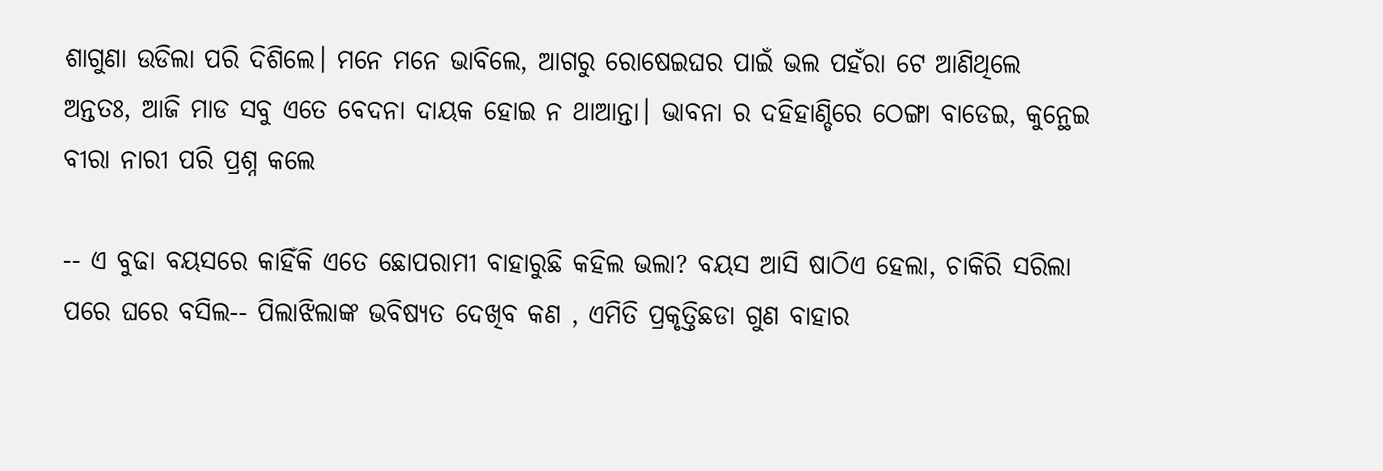ଶାଗୁଣା ଉଡିଲା ପରି ଦିଶିଲେ। ମନେ ମନେ ଭାବିଲେ, ଆଗରୁ ରୋଷେଇଘର ପାଇଁ ଭଲ ପହଁରା ଟେ ଆଣିଥିଲେ ଅନ୍ତତଃ, ଆଜି ମାଡ ସବୁ ଏତେ ବେଦନା ଦାୟକ ହୋଇ ନ ଥାଆନ୍ତା। ଭାବନା ର ଦହିହାଣ୍ଡିରେ ଠେଙ୍ଗା ବାଡେଇ, କୁନ୍ଥେଇ ବୀରା ନାରୀ ପରି ପ୍ରଶ୍ନ କଲେ

-- ଏ ବୁଢା ବୟସରେ କାହିଁକି ଏତେ ଛୋପରାମୀ ବାହାରୁଛି କହିଲ ଭଲା? ବୟସ ଆସି ଷାଠିଏ ହେଲା, ଚାକିରି ସରିଲା ପରେ ଘରେ ବସିଲ-- ପିଲାଝିଲାଙ୍କ ଭବିଷ୍ଯତ ଦେଖିବ କଣ , ଏମିତି ପ୍ରକୃତ୍ତିଛଡା ଗୁଣ ବାହାର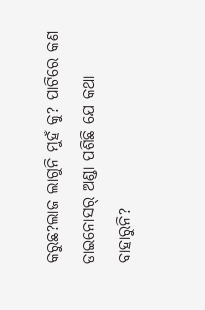କରୁଛ?ଲାଜ ଲାଗୁନି ମୁହଁ କୁ? ପାଟିରେ କଣ ଡାଇନୋସର୍ ଅଣ୍ଡା ପଶିଛି ଯେ କଥା ବାହାରୁନି?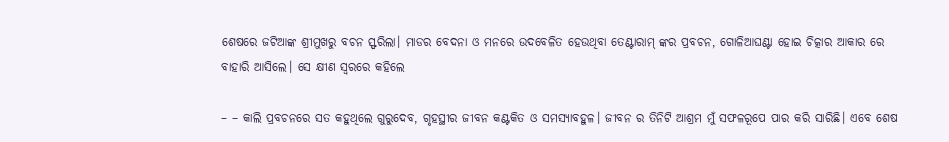ଶେଷରେ ଜଟିଆଙ୍କ ଶ୍ରୀମୁଖରୁ ବଚନ ସ୍ଫରିଲା। ମାଡର ବେଦନା ଓ ମନରେ ଉଦବେଳିତ ହେଉଥିବା ତେଣ୍ଟାରାମ୍ ଙ୍କର ପ୍ରବଚନ, ଗୋଳିଆଘଣ୍ଟା ହୋଇ ଚିତ୍କାର ଆକାର ରେ ବାହାରି ଆସିଲେ। ସେ କ୍ଷୀଣ ସ୍ବରରେ କହିଲେ

– – କାଲି ପ୍ରବଚନରେ ସତ କହୁଥିଲେ ଗୁରୁଦେବ, ଗୃହସ୍ଥୀର ଜୀବନ କଣ୍ଟକିତ ଓ ସମସ୍ଯାବହୁଳ। ଜୀବନ ର ତିନିଟି ଆଶ୍ରମ ମୁଁ ସଫଳରୂପେ ପାର କରି ସାରିଛି। ଏବେ ଶେଷ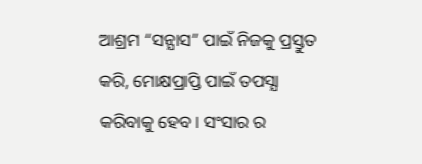ଆଶ୍ରମ “ସନ୍ଯାସ” ପାଇଁ ନିଜକୁ ପ୍ରସ୍ତୁତ କରି, ମୋକ୍ଷପ୍ରାପ୍ତି ପାଇଁ ତପସ୍ଯା କରିବାକୁ ହେବ। ସଂସାର ର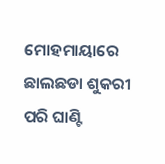ମୋହମାୟାରେ ଛାଲଛଡା ଶୁକରୀ ପରି ଘାଣ୍ଟି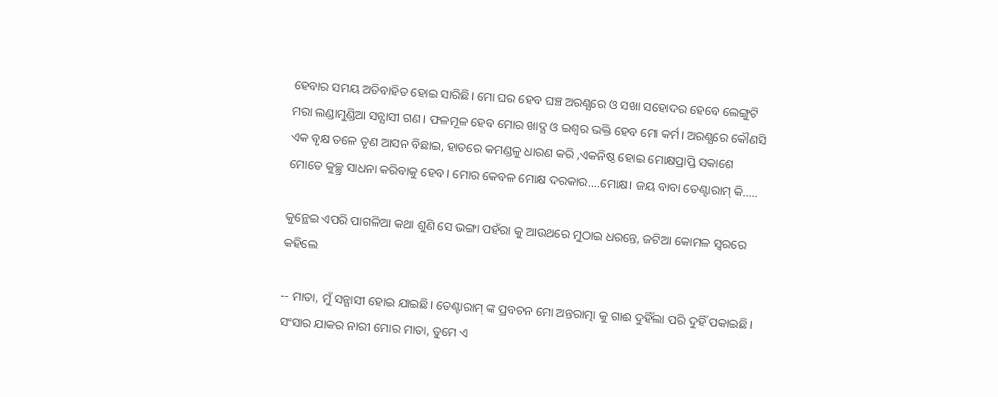ହେବାର ସମୟ ଅତିବାହିତ ହୋଇ ସାରିଛି। ମୋ ଘର ହେବ ଘଞ୍ଚ ଅରଣ୍ଯରେ ଓ ସଖା ସହୋଦର ହେବେ ଲେଙ୍ଗୁଟି ମରା ଲଣ୍ଡାମୁଣ୍ଡିଆ ସନ୍ଯାସୀ ଗଣ। ଫଳମୂଳ ହେବ ମୋର ଖାଦ୍ଯ ଓ ଇଶ୍ବର ଭକ୍ତି ହେବ ମୋ କର୍ମ। ଅରଣ୍ଯରେ କୌଣସି ଏକ ବୃକ୍ଷ ତଳେ ତୃଣ ଆସନ ବିଛାଇ, ହାତରେ କମଣ୍ଡଳୁ ଧାରଣ କରି ,ଏକନିଷ୍ଠ ହୋଇ ମୋକ୍ଷପ୍ରାପ୍ତି ସକାଶେ ମୋତେ କୁଚ୍ଛ୍ର ସାଧନା କରିବାକୁ ହେବ। ମୋର କେବଳ ମୋକ୍ଷ ଦରକାର....ମୋକ୍ଷ। ଜୟ ବାବା ତେଣ୍ଟାରାମ୍ କି.....

କୁନ୍ଥେଇ ଏପରି ପାଗଳିଆ କଥା ଶୁଣି ସେ ଭଙ୍ଗା ପହଁରା କୁ ଆଉଥରେ ମୁଠାଇ ଧରନ୍ତେ, ଜଟିଆ କୋମଳ ସ୍ବରରେ କହିଲେ

-- ମାତା, ମୁଁ ସନ୍ଯାସୀ ହୋଇ ଯାଇଛି। ତେଣ୍ଟାରାମ୍ ଙ୍କ ପ୍ରବଚନ ମୋ ଅନ୍ତରାତ୍ମା କୁ ଗାଈ ଦୁହିଁଲା ପରି ଦୁହିଁ ପକାଇଛି। ସଂସାର ଯାକର ନାରୀ ମୋର ମାତା, ତୁମେ ଏ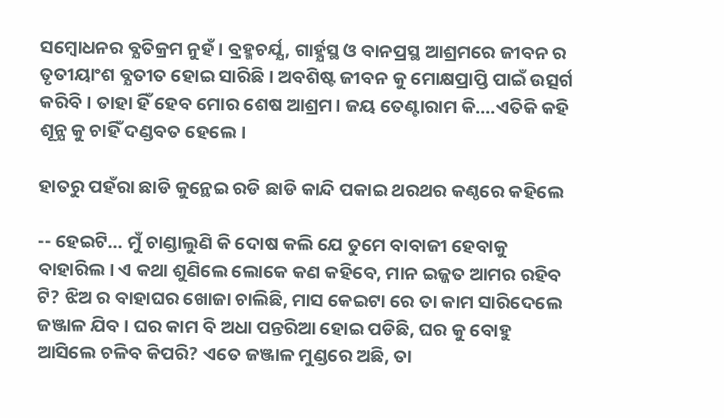ସମ୍ବୋଧନର ବ୍ଯତିକ୍ରମ ନୁହଁ। ବ୍ରହ୍ମଚର୍ଯ୍ଯ, ଗାର୍ହ୍ଯସ୍ଥ ଓ ବାନପ୍ରସ୍ଥ ଆଶ୍ରମରେ ଜୀବନ ର ତୃତୀୟାଂଶ ବ୍ଯତୀତ ହୋଇ ସାରିଛି। ଅବଶିଷ୍ଟ ଜୀବନ କୁ ମୋକ୍ଷପ୍ରାପ୍ତି ପାଇଁ ଉତ୍ସର୍ଗ କରିବି। ତାହା ହିଁ ହେବ ମୋର ଶେଷ ଆଶ୍ରମ। ଜୟ ତେଣ୍ଟାରାମ କି....ଏତିକି କହି ଶୂନ୍ଯ କୁ ଚାହିଁ ଦଣ୍ଡବତ ହେଲେ।

ହାତରୁ ପହଁରା ଛାଡି କୁନ୍ଥେଇ ରଡି ଛାଡି କାନ୍ଦି ପକାଇ ଥରଥର କଣ୍ଠରେ କହିଲେ

-- ହେଇଟି... ମୁଁ ଚାଣ୍ଡାଲୁଣି କି ଦୋଷ କଲି ଯେ ତୁମେ ବାବାଜୀ ହେବାକୁ ବାହାରିଲ। ଏ କଥା ଶୁଣିଲେ ଲୋକେ କଣ କହିବେ, ମାନ ଇଜ୍ଜତ ଆମର ରହିବ ଟି? ଝିଅ ର ବାହାଘର ଖୋଜା ଚାଲିଛି, ମାସ କେଇଟା ରେ ତା କାମ ସାରିଦେଲେ ଜଞ୍ଜାଳ ଯିବ। ଘର କାମ ବି ଅଧା ପନ୍ତରିଆ ହୋଇ ପଡିଛି, ଘର କୁ ବୋହୁ ଆସିଲେ ଚଳିବ କିପରି? ଏତେ ଜଞ୍ଜାଳ ମୁଣ୍ଡରେ ଅଛି, ତା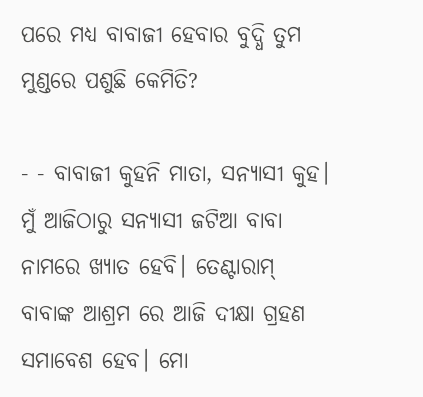ପରେ ମଧ୍ଯ ବାବାଜୀ ହେବାର ବୁଦ୍ଧି ତୁମ ମୁଣ୍ଡରେ ପଶୁଛି କେମିତି?

- - ବାବାଜୀ କୁହନି ମାତା, ସନ୍ଯାସୀ କୁହ। ମୁଁ ଆଜିଠାରୁ ସନ୍ଯାସୀ ଜଟିଆ ବାବା ନାମରେ ଖ୍ଯାତ ହେବି। ତେଣ୍ଟାରାମ୍ ବାବାଙ୍କ ଆଶ୍ରମ ରେ ଆଜି ଦୀକ୍ଷା ଗ୍ରହଣ ସମାବେଶ ହେବ। ମୋ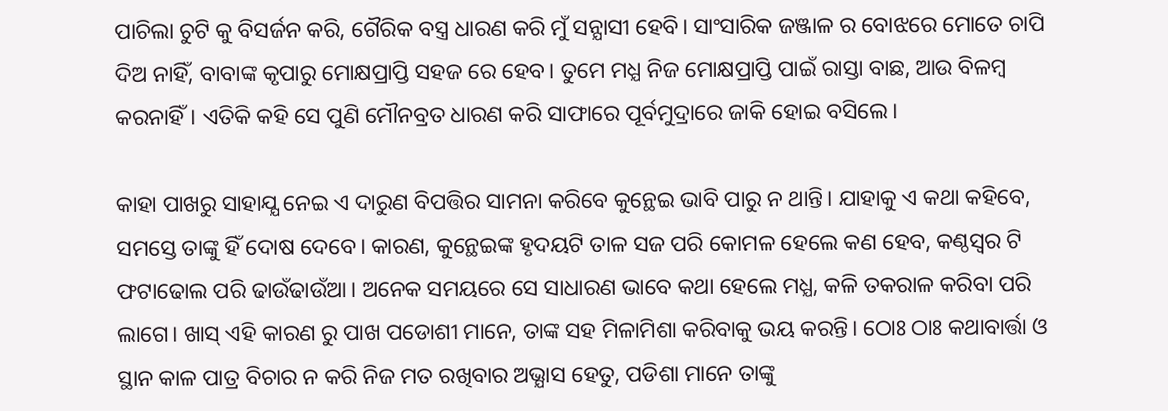ପାଚିଲା ଚୁଟି କୁ ବିସର୍ଜନ କରି, ଗୈରିକ ବସ୍ତ୍ର ଧାରଣ କରି ମୁଁ ସନ୍ଯାସୀ ହେବି। ସାଂସାରିକ ଜଞ୍ଜାଳ ର ବୋଝରେ ମୋତେ ଚାପି ଦିଅ ନାହିଁ, ବାବାଙ୍କ କୃପାରୁ ମୋକ୍ଷପ୍ରାପ୍ତି ସହଜ ରେ ହେବ। ତୁମେ ମଧ୍ଯ ନିଜ ମୋକ୍ଷପ୍ରାପ୍ତି ପାଇଁ ରାସ୍ତା ବାଛ, ଆଉ ବିଳମ୍ବ କରନାହିଁ। ଏତିକି କହି ସେ ପୁଣି ମୌନବ୍ରତ ଧାରଣ କରି ସାଫାରେ ପୂର୍ବମୁଦ୍ରାରେ ଜାକି ହୋଇ ବସିଲେ।

କାହା ପାଖରୁ ସାହାଯ୍ଯ ନେଇ ଏ ଦାରୁଣ ବିପତ୍ତିର ସାମନା କରିବେ କୁନ୍ଥେଇ ଭାବି ପାରୁ ନ ଥାନ୍ତି। ଯାହାକୁ ଏ କଥା କହିବେ, ସମସ୍ତେ ତାଙ୍କୁ ହିଁ ଦୋଷ ଦେବେ। କାରଣ, କୁନ୍ଥେଇଙ୍କ ହୃଦୟଟି ତାଳ ସଜ ପରି କୋମଳ ହେଲେ କଣ ହେବ, କଣ୍ଠସ୍ବର ଟି ଫଟାଢୋଲ ପରି ଢାଉଁଢାଉଁଆ। ଅନେକ ସମୟରେ ସେ ସାଧାରଣ ଭାବେ କଥା ହେଲେ ମଧ୍ଯ, କଳି ତକରାଳ କରିବା ପରି ଲାଗେ। ଖାସ୍ ଏହି କାରଣ ରୁ ପାଖ ପଡୋଶୀ ମାନେ, ତାଙ୍କ ସହ ମିଳାମିଶା କରିବାକୁ ଭୟ କରନ୍ତି। ଠୋଃ ଠାଃ କଥାବାର୍ତ୍ତା ଓ ସ୍ଥାନ କାଳ ପାତ୍ର ବିଚାର ନ କରି ନିଜ ମତ ରଖିବାର ଅଭ୍ଯାସ ହେତୁ, ପଡିଶା ମାନେ ତାଙ୍କୁ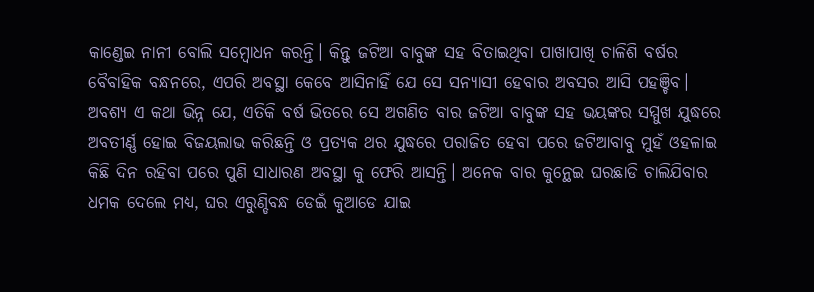କାଣ୍ଡେଇ ନାନୀ ବୋଲି ସମ୍ବୋଧନ କରନ୍ତି। କିନ୍ତୁ ଜଟିଆ ବାବୁଙ୍କ ସହ ବିତାଇଥିବା ପାଖାପାଖି ଚାଳିଶି ବର୍ଷର ବୈବାହିକ ବନ୍ଧନରେ, ଏପରି ଅବସ୍ଥା କେବେ ଆସିନାହିଁ ଯେ ସେ ସନ୍ଯାସୀ ହେବାର ଅବସର ଆସି ପହଞ୍ଚିବ। ଅବଶ୍ଯ ଏ କଥା ଭିନ୍ନ ଯେ, ଏତିକି ବର୍ଷ ଭିତରେ ସେ ଅଗଣିତ ବାର ଜଟିଆ ବାବୁଙ୍କ ସହ ଭୟଙ୍କର ସମ୍ମୁଖ ଯୁଦ୍ଧରେ ଅବତୀର୍ଣ୍ଣ ହୋଇ ବିଜୟଲାଭ କରିଛନ୍ତି ଓ ପ୍ରତ୍ଯକ ଥର ଯୁଦ୍ଧରେ ପରାଜିତ ହେବା ପରେ ଜଟିଆବାବୁ ମୁହଁ ଓହଳାଇ କିଛି ଦିନ ରହିବା ପରେ ପୁଣି ସାଧାରଣ ଅବସ୍ଥା କୁ ଫେରି ଆସନ୍ତି। ଅନେକ ବାର କୁନ୍ଥେଇ ଘରଛାଡି ଚାଲିଯିବାର ଧମକ ଦେଲେ ମଧ୍ଯ, ଘର ଏରୁଣ୍ଡିବନ୍ଧ ଡେଇଁ କୁଆଡେ ଯାଇ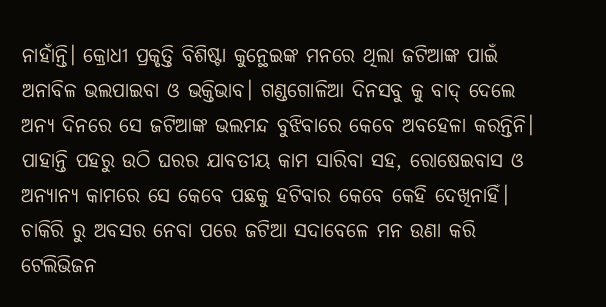ନାହାଁନ୍ତି। କ୍ରୋଧୀ ପ୍ରକୃତ୍ତି ବିଶିଷ୍ଟା କୁନ୍ଥେଇଙ୍କ ମନରେ ଥିଲା ଜଟିଆଙ୍କ ପାଇଁ ଅନାବିଳ ଭଲପାଇବା ଓ ଭକ୍ତିଭାବ। ଗଣ୍ଡଗୋଳିଆ ଦିନସବୁ କୁ ବାଦ୍ ଦେଲେ ଅନ୍ଯ ଦିନରେ ସେ ଜଟିଆଙ୍କ ଭଲମନ୍ଦ ବୁଝିବାରେ କେବେ ଅବହେଳା କରନ୍ତିନି। ପାହାନ୍ତି ପହରୁ ଉଠି ଘରର ଯାବତୀୟ କାମ ସାରିବା ସହ, ରୋଷେଇବାସ ଓ ଅନ୍ଯାନ୍ଯ କାମରେ ସେ କେବେ ପଛକୁ ହଟିବାର କେବେ କେହି ଦେଖିନାହିଁ। ଚାକିରି ରୁ ଅବସର ନେବା ପରେ ଜଟିଆ ସଦାବେଳେ ମନ ଉଣା କରି ଟେଲିଭିଜନ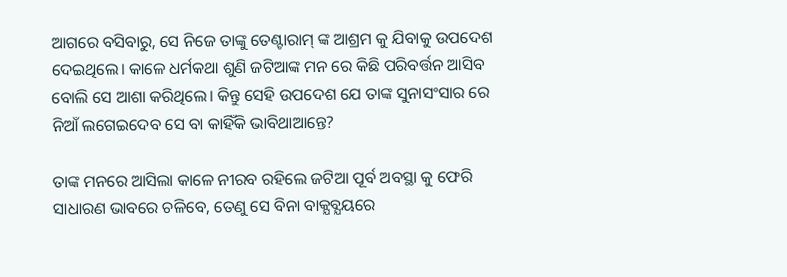ଆଗରେ ବସିବାରୁ, ସେ ନିଜେ ତାଙ୍କୁ ତେଣ୍ଟାରାମ୍ ଙ୍କ ଆଶ୍ରମ କୁ ଯିବାକୁ ଉପଦେଶ ଦେଇଥିଲେ। କାଳେ ଧର୍ମକଥା ଶୁଣି ଜଟିଆଙ୍କ ମନ ରେ କିଛି ପରିବର୍ତ୍ତନ ଆସିବ ବୋଲି ସେ ଆଶା କରିଥିଲେ। କିନ୍ତୁ ସେହି ଉପଦେଶ ଯେ ତାଙ୍କ ସୁନାସଂସାର ରେ ନିଆଁ ଲଗେଇଦେବ ସେ ବା କାହିଁକି ଭାବିଥାଆନ୍ତେ?

ତାଙ୍କ ମନରେ ଆସିଲା କାଳେ ନୀରବ ରହିଲେ ଜଟିଆ ପୂର୍ବ ଅବସ୍ଥା କୁ ଫେରି ସାଧାରଣ ଭାବରେ ଚଳିବେ, ତେଣୁ ସେ ବିନା ବାକ୍ଯବ୍ଯୟରେ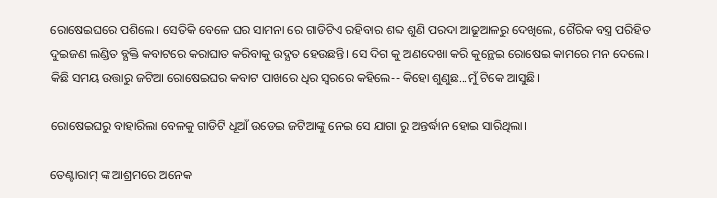ରୋଷେଇଘରେ ପଶିଲେ। ସେତିକି ବେଳେ ଘର ସାମନା ରେ ଗାଡିଟିଏ ରହିବାର ଶବ୍ଦ ଶୁଣି ପରଦା ଆଢୂଆଳରୁ ଦେଖିଲେ, ଗୈରିକ ବସ୍ତ୍ର ପରିହିତ ଦୁଇଜଣ ଲଣ୍ଡିତ ବ୍ଯକ୍ତି କବାଟରେ କରାଘାତ କରିବାକୁ ଉଦ୍ଯତ ହେଉଛନ୍ତି। ସେ ଦିଗ କୁ ଅଣଦେଖା କରି କୁନ୍ଥେଇ ରୋଷେଇ କାମରେ ମନ ଦେଲେ। କିଛି ସମୟ ଉତ୍ତାରୁ ଜଟିଆ ରୋଷେଇଘର କବାଟ ପାଖରେ ଧିର ସ୍ବରରେ କହିଲେ-- କିହୋ ଶୁଣୁଛ...ମୁଁ ଟିକେ ଆସୁଛି।

ରୋଷେଇଘରୁ ବାହାରିଲା ବେଳକୁ ଗାଡିଟି ଧୂଆଁ ଉଡେଇ ଜଟିଆଙ୍କୁ ନେଇ ସେ ଯାଗା ରୁ ଅନ୍ତର୍ଦ୍ଧାନ ହୋଇ ସାରିଥିଲା।

ତେଣ୍ଟାରାମ୍ ଙ୍କ ଆଶ୍ରମରେ ଅନେକ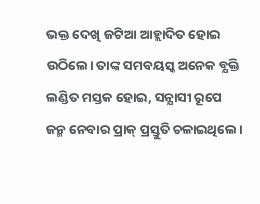ଭକ୍ତ ଦେଖି ଜଟିଆ ଆହ୍ଲାଦିତ ହୋଇ ଉଠିଲେ। ତାଙ୍କ ସମବୟସ୍କ ଅନେକ ବ୍ଯକ୍ତି ଲଣ୍ଡିତ ମସ୍ତକ ହୋଇ, ସନ୍ଯାସୀ ରୂପେ ଜନ୍ମ ନେବାର ପ୍ରାକ୍ ପ୍ରସ୍ତୁତି ଚଳାଇଥିଲେ।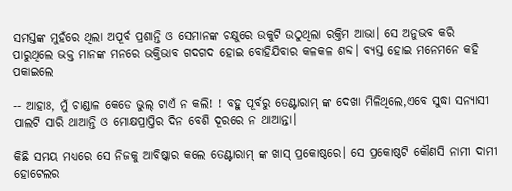ସମସ୍ତଙ୍କ ମୁହଁରେ ଥିଲା ଅପୂର୍ବ ପ୍ରଶାନ୍ତି ଓ ସେମାନଙ୍କ ଚକ୍ଷୁରେ ଉକୁଟି ଉଠୁଥିଲା ରକ୍ତିମ ଆଭା। ସେ ଅନୁଭବ କରି ପାରୁଥିଲେ ଭକ୍ତ ମାନଙ୍କ ମନରେ ଭକ୍ତିଭାବ ଗଦଗଦ ହୋଇ ବୋହିଯିବାର କଳକଳ ଶବ୍ଦ। ବ୍ଯସ୍ତ ହୋଇ ମନେମନେ କହି ପକାଇଲେ

-- ଆହାଃ, ମୁଁ ଚାଣ୍ଡାଳ କେଡେ ଭୁଲ୍ ଟାଏଁ ନ କଲି! ! ବହୁ ପୂର୍ବରୁ ତେଣ୍ଟାରାମ୍ ଙ୍କ ଦେଖା ମିଳିଥିଲେ,ଏବେ ସୁଦ୍ଧା ସନ୍ଯାସୀ ପାଲଟି ସାରି ଥାଆନ୍ତି ଓ ମୋକ୍ଷପ୍ରାପ୍ତିର ଦିନ ବେଶି ଦୂରରେ ନ ଥାଆନ୍ତା।

କିଛି ସମୟ ମଧ୍ଯରେ ସେ ନିଜକୁ ଆବିଷ୍କାର କଲେ ତେଣ୍ଟାରାମ୍ ଙ୍କ ଖାସ୍ ପ୍ରକୋଷ୍ଠରେ। ସେ ପ୍ରକୋଷ୍ଠଟି କୌଣସି ନାମୀ ଦାମୀ ହୋଟେଲର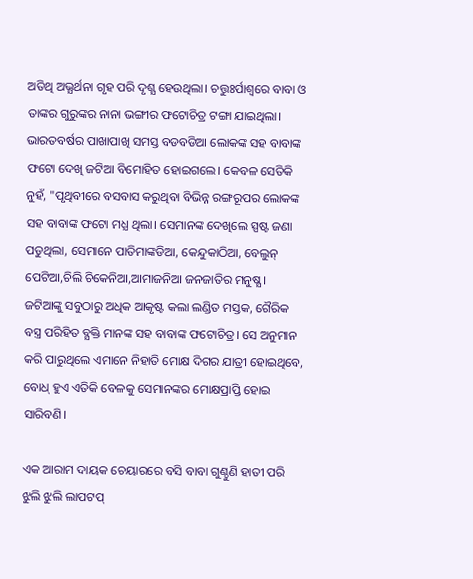ଅତିଥି ଅଭ୍ଯର୍ଥନା ଗୃହ ପରି ଦୃଶ୍ଯ ହେଉଥିଲା। ଚତ୍ତୁଃର୍ପାଶ୍ବରେ ବାବା ଓ ତାଙ୍କର ଗୁରୁଙ୍କର ନାନା ଭଙ୍ଗୀର ଫଟୋଚିତ୍ର ଟଙ୍ଗା ଯାଇଥିଲା। ଭାରତବର୍ଷର ପାଖାପାଖି ସମସ୍ତ ବଡବଡିଆ ଲୋକଙ୍କ ସହ ବାବାଙ୍କ ଫଟୋ ଦେଖି ଜଟିଆ ବିମୋହିତ ହୋଇଗଲେ। କେବଳ ସେତିକି ନୁହଁ, "ପୃଥିବୀରେ ବସବାସ କରୁଥିବା ବିଭିନ୍ନ ରଙ୍ଗରୂପର ଲୋକଙ୍କ ସହ ବାବାଙ୍କ ଫଟୋ ମଧ୍ଯ ଥିଲା। ସେମାନଙ୍କ ଦେଖିଲେ ସ୍ପଷ୍ଟ ଜଣା ପଡୁଥିଲା, ସେମାନେ ପାତିମାଙ୍କଡିଆ, କେନ୍ଦୁକାଠିଆ, ବେଲୁନ୍ ପେଟିଆ,ଚିଲି ଚିକେନିଆ,ଆମାଜନିଆ ଜନଜାତିର ମନୁଷ୍ଯ। ଜଟିଆଙ୍କୁ ସବୁଠାରୁ ଅଧିକ ଆକୃଷ୍ଟ କଲା ଲଣ୍ଡିତ ମସ୍ତକ, ଗୈରିକ ବସ୍ତ୍ର ପରିହିତ ବ୍ଯକ୍ତି ମାନଙ୍କ ସହ ବାବାଙ୍କ ଫଟୋଚିତ୍ର। ସେ ଅନୁମାନ କରି ପାରୁଥିଲେ ଏମାନେ ନିହାତି ମୋକ୍ଷ ଦିଗର ଯାତ୍ରୀ ହୋଇଥିବେ, ବୋଧ୍ ହୁଏ ଏତିକି ବେଳକୁ ସେମାନଙ୍କର ମୋକ୍ଷପ୍ରାପ୍ତି ହୋଇ ସାରିବଣି।

ଏକ ଆରାମ ଦାୟକ ଚେୟାରରେ ବସି ବାବା ଗୁଣ୍ଠୁଣି ହାତୀ ପରି ଝୁଲି ଝୁଲି ଲାପଟପ୍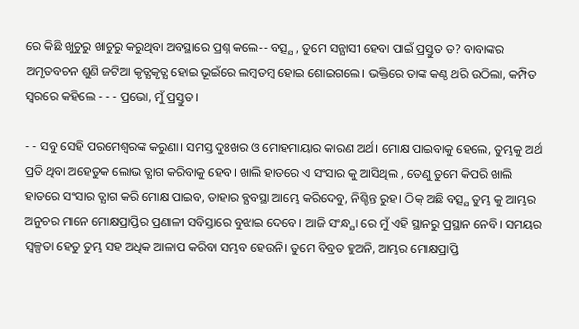ରେ କିଛି ଖୁଚୁରୁ ଖାଚୁରୁ କରୁଥିବା ଅବସ୍ଥାରେ ପ୍ରଶ୍ନ କଲେ-- ବତ୍ସ୍ଯ , ତୁମେ ସନ୍ଯାସୀ ହେବା ପାଇଁ ପ୍ରସ୍ତୁତ ତ? ବାବାଙ୍କର ଅମୃତବଚନ ଶୁଣି ଜଟିଆ କୃତ୍ଯକୃତ୍ଯ ହୋଇ ଭୂଇଁରେ ଲମ୍ବତମ୍ବ ହୋଇ ଶୋଇଗଲେ। ଭକ୍ତିରେ ତାଙ୍କ କଣ୍ଠ ଥରି ଉଠିଲା, କମ୍ପିତ ସ୍ବରରେ କହିଲେ - - - ପ୍ରଭୋ, ମୁଁ ପ୍ରସ୍ତୁତ।

- - ସବୁ ସେହି ପରମେଶ୍ବରଙ୍କ କରୁଣା। ସମସ୍ତ ଦୁଃଖର ଓ ମୋହମାୟାର କାରଣ ଅର୍ଥ। ମୋକ୍ଷ ପାଇବାକୁ ହେଲେ, ତୁମ୍ଭକୁ ଅର୍ଥ ପ୍ରତି ଥିବା ଅହେତୁକ ଲୋଭ ତ୍ଯାଗ କରିବାକୁ ହେବ। ଖାଲି ହାତରେ ଏ ସଂସାର କୁ ଆସିଥିଲ , ତେଣୁ ତୁମେ କିପରି ଖାଲି ହାତରେ ସଂସାର ତ୍ଯାଗ କରି ମୋକ୍ଷ ପାଇବ, ତାହାର ବ୍ଯବସ୍ଥା ଆମ୍ଭେ କରିଦେବୁ, ନିଶ୍ଚିନ୍ତ ରୁହ। ଠିକ୍ ଅଛି ବତ୍ସ୍ଯ ତୁମ୍ଭ କୁ ଆମ୍ଭର ଅନୁଚର ମାନେ ମୋକ୍ଷପ୍ରାପ୍ତିର ପ୍ରଣାଳୀ ସବିସ୍ତାରେ ବୁଝାଇ ଦେବେ। ଆଜି ସଂନ୍ଧ୍ଯା ରେ ମୁଁ ଏହି ସ୍ଥାନରୁ ପ୍ରସ୍ଥାନ ନେବି। ସମୟର ସ୍ବଳ୍ପତା ହେତୁ ତୁମ୍ଭ ସହ ଅଧିକ ଆଳାପ କରିବା ସମ୍ଭବ ହେଉନି। ତୁମେ ବିବ୍ରତ ହୁଅନି, ଆମ୍ଭର ମୋକ୍ଷପ୍ରାପ୍ତି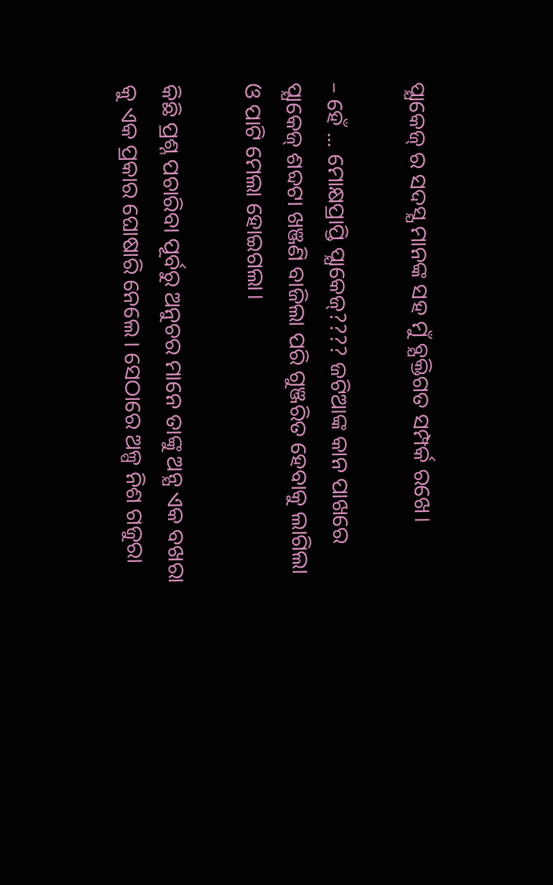ପ୍ଯାକେଜ୍ ର ସଦସ୍ଯ ମାନଙ୍କ ସହ ମୁଁ ବ୍ଯକ୍ତିଗତ ସମ୍ପର୍କ ରଖେ।

– ହେଁ ... ମୋକ୍ଷପ୍ରାପ୍ତି ପ୍ଯାକେଜ୍???? ଜଟିଆଙ୍କ କାନ ପାଖରେ ପ୍ଯାକେଜ୍ ଶବ୍ଦଟା ଖଞ୍ଜଣି ବାଜିଲା ପରି ଗୁଞ୍ଜରିତ ହେବାକୁ ଲାଗିଲା ଓ ପାଟି ମେଲା ହୋଇଗଲା।

କିଛି ପ୍ରଶ୍ନ ପଚାରିବା ପୂର୍ବରୁ ଅନୁଚର ମାନେ ତାଙ୍କୁ ଅନ୍ଯ ଏକ ବଖରା କୁ ଏକ ପ୍ରକାର ଘୋଷାରି ନେଲେ। ସେଠାରେ ଅଳ୍ପ ନିଶ ଗଜୁରା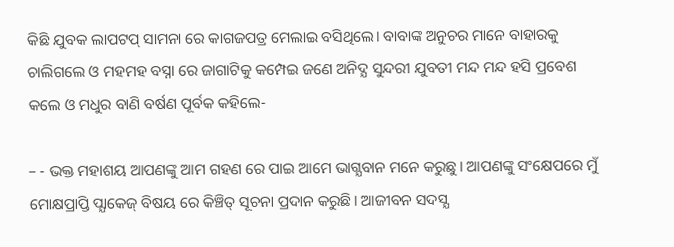କିଛି ଯୁବକ ଲାପଟପ୍ ସାମନା ରେ କାଗଜପତ୍ର ମେଲାଇ ବସିଥିଲେ। ବାବାଙ୍କ ଅନୁଚର ମାନେ ବାହାରକୁ ଚାଲିଗଲେ ଓ ମହମହ ବସ୍ନା ରେ ଜାଗାଟିକୁ କମ୍ପେଇ ଜଣେ ଅନିଦ୍ଯ ସୁନ୍ଦରୀ ଯୁବତୀ ମନ୍ଦ ମନ୍ଦ ହସି ପ୍ରବେଶ କଲେ ଓ ମଧୁର ବାଣି ବର୍ଷଣ ପୂର୍ବକ କହିଲେ-

– - ଭକ୍ତ ମହାଶୟ ଆପଣଙ୍କୁ ଆମ ଗହଣ ରେ ପାଇ ଆମେ ଭାଗ୍ଯବାନ ମନେ କରୁଛୁ। ଆପଣଙ୍କୁ ସଂକ୍ଷେପରେ ମୁଁ ମୋକ୍ଷପ୍ରାପ୍ତି ପ୍ଯାକେଜ୍ ବିଷୟ ରେ କିଞ୍ଚିତ୍ ସୂଚନା ପ୍ରଦାନ କରୁଛି। ଆଜୀବନ ସଦସ୍ଯ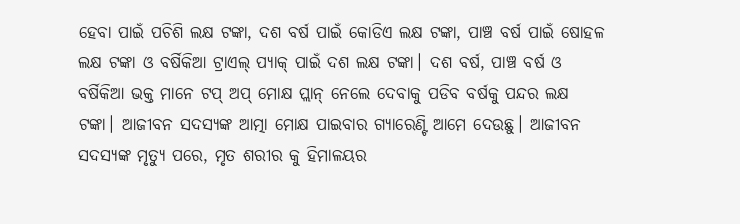ହେବା ପାଇଁ ପଚିଶି ଲକ୍ଷ ଟଙ୍କା, ଦଶ ବର୍ଷ ପାଇଁ କୋଡିଏ ଲକ୍ଷ ଟଙ୍କା, ପାଞ୍ଚ ବର୍ଷ ପାଇଁ ଷୋହଳ ଲକ୍ଷ ଟଙ୍କା ଓ ବର୍ଷିକିଆ ଟ୍ରାଏଲ୍ ପ୍ଯାକ୍ ପାଇଁ ଦଶ ଲକ୍ଷ ଟଙ୍କା। ଦଶ ବର୍ଷ, ପାଞ୍ଚ ବର୍ଷ ଓ ବର୍ଷିକିଆ ଭକ୍ତ ମାନେ ଟପ୍ ଅପ୍ ମୋକ୍ଷ ପ୍ଲାନ୍ ନେଲେ ଦେବାକୁ ପଡିବ ବର୍ଷକୁ ପନ୍ଦର ଲକ୍ଷ ଟଙ୍କା। ଆଜୀବନ ସଦସ୍ଯଙ୍କ ଆତ୍ମା ମୋକ୍ଷ ପାଇବାର ଗ୍ଯାରେଣ୍ଟି ଆମେ ଦେଉଛୁ। ଆଜୀବନ ସଦସ୍ଯଙ୍କ ମୃତ୍ଯୁ ପରେ, ମୃତ ଶରୀର କୁ ହିମାଳୟର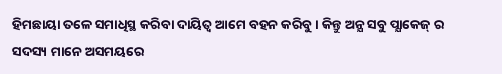ହିମଛାୟା ତଳେ ସମାଧିସ୍ଥ କରିବା ଦାୟିତ୍ବ ଆମେ ବହନ କରିବୁ। କିନ୍ତୁ ଅନ୍ଯ ସବୁ ପ୍ଯାକେଜ୍ ର ସଦସ୍ୟ ମାନେ ଅସମୟରେ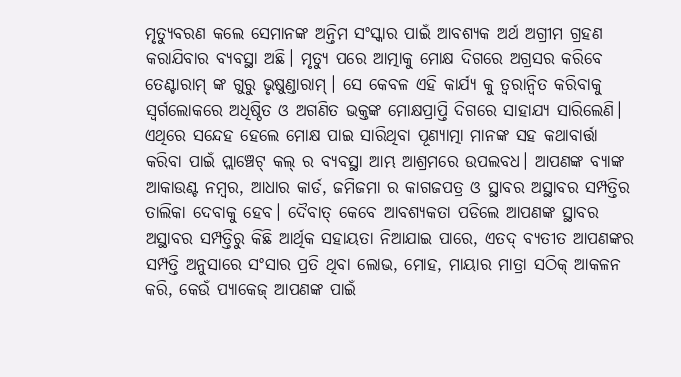ମୃତ୍ଯୁବରଣ କଲେ ସେମାନଙ୍କ ଅନ୍ତିମ ସଂସ୍କାର ପାଇଁ ଆବଶ୍ଯକ ଅର୍ଥ ଅଗ୍ରୀମ ଗ୍ରହଣ କରାଯିବାର ବ୍ଯବସ୍ଥା ଅଛି। ମୃତ୍ଯୁ ପରେ ଆତ୍ମାକୁ ମୋକ୍ଷ ଦିଗରେ ଅଗ୍ରସର କରିବେ ତେଣ୍ଟାରାମ୍ ଙ୍କ ଗୁରୁ ଭୃଷୁଣ୍ଡାରାମ୍। ସେ କେବଳ ଏହି କାର୍ଯ୍ଯ କୁ ତ୍ବରାନ୍ବିତ କରିବାକୁ ସ୍ବର୍ଗଲୋକରେ ଅଧିଷ୍ଠିତ ଓ ଅଗଣିତ ଭକ୍ତଙ୍କ ମୋକ୍ଷପ୍ରାପ୍ତି ଦିଗରେ ସାହାଯ୍ଯ ସାରିଲେଣି। ଏଥିରେ ସନ୍ଦେହ ହେଲେ ମୋକ୍ଷ ପାଇ ସାରିଥିବା ପୂଣ୍ଯାତ୍ମା ମାନଙ୍କ ସହ କଥାବାର୍ତ୍ତା କରିବା ପାଇଁ ପ୍ଲାଞ୍ଚେଟ୍ କଲ୍ ର ବ୍ଯବସ୍ଥା ଆମ୍ଭ ଆଶ୍ରମରେ ଉପଲବଧ। ଆପଣଙ୍କ ବ୍ଯାଙ୍କ ଆକାଉଣ୍ଟ ନମ୍ବର, ଆଧାର କାର୍ଡ, ଜମିଜମା ର କାଗଜପତ୍ର ଓ ସ୍ଥାବର ଅସ୍ଥାବର ସମ୍ପତ୍ତିର ତାଲିକା ଦେବାକୁ ହେବ। ଦୈବାତ୍ କେବେ ଆବଶ୍ଯକତା ପଡିଲେ ଆପଣଙ୍କ ସ୍ଥାବର ଅସ୍ଥାବର ସମ୍ପତ୍ତିରୁ କିଛି ଆର୍ଥିକ ସହାୟତା ନିଆଯାଇ ପାରେ, ଏତଦ୍ ବ୍ଯତୀତ ଆପଣଙ୍କର ସମ୍ପତ୍ତି ଅନୁସାରେ ସଂସାର ପ୍ରତି ଥିବା ଲୋଭ, ମୋହ, ମାୟାର ମାତ୍ରା ସଠିକ୍ ଆକଳନ କରି, କେଉଁ ପ୍ଯାକେଜ୍ ଆପଣଙ୍କ ପାଇଁ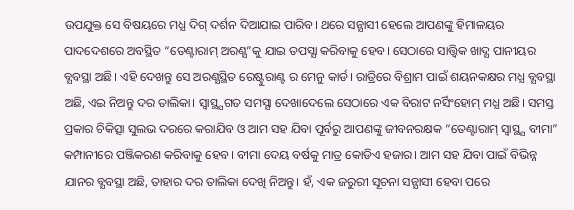ଉପଯୁକ୍ତ ସେ ବିଷୟରେ ମଧ୍ଯ ଦିଗ୍ ଦର୍ଶନ ଦିଆଯାଇ ପାରିବ। ଥରେ ସନ୍ଯାସୀ ହେଲେ ଆପଣଙ୍କୁ ହିମାଳୟର ପାଦଦେଶରେ ଅବସ୍ଥିତ “ତେଣ୍ଟାରାମ୍ ଅରଣ୍ଯ”କୁ ଯାଇ ତପସ୍ଯା କରିବାକୁ ହେବ। ସେଠାରେ ସାତ୍ତ୍ବିକ ଖାଦ୍ଯ ପାନୀୟର ବ୍ଯବସ୍ଥା ଅଛି। ଏହି ଦେଖନ୍ତୁ ସେ ଅରଣ୍ଯସ୍ଥିତ ରେଷ୍ଟୁରାଣ୍ଟ ର ମେନୁ କାର୍ଡ। ରାତ୍ରିରେ ବିଶ୍ରାମ ପାଇଁ ଶୟନକକ୍ଷର ମଧ୍ଯ ବ୍ଯବସ୍ଥା ଅଛି, ଏଇ ନିଅନ୍ତୁ ଦର ତାଲିକା। ସ୍ବାସ୍ଥ୍ଯଗତ ସମସ୍ଯା ଦେଖାଦେଲେ ସେଠାରେ ଏକ ବିରାଟ ନର୍ସିଂହୋମ୍ ମଧ୍ଯ ଅଛି। ସମସ୍ତ ପ୍ରକାର ଚିକିତ୍ସା ସୁଲଭ ଦରରେ କରାଯିବ ଓ ଆମ ସହ ଯିବା ପୂର୍ବରୁ ଆପଣଙ୍କୁ ଜୀବନରକ୍ଷକ “ତେଣ୍ଟାରାମ୍ ସ୍ବାସ୍ଥ୍ଯ ବୀମା” କମ୍ପାନୀରେ ପଞ୍ଜିକରଣ କରିବାକୁ ହେବ। ବୀମା ଦେୟ ବର୍ଷକୁ ମାତ୍ର କୋଡିଏ ହଜାର। ଆମ ସହ ଯିବା ପାଇଁ ବିଭିନ୍ନ ଯାନର ବ୍ଯବସ୍ଥା ଅଛି, ତାହାର ଦର ତାଲିକା ଦେଖି ନିଅନ୍ତୁ। ହଁ, ଏକ ଜରୁରୀ ସୂଚନା ସନ୍ଯାସୀ ହେବା ପରେ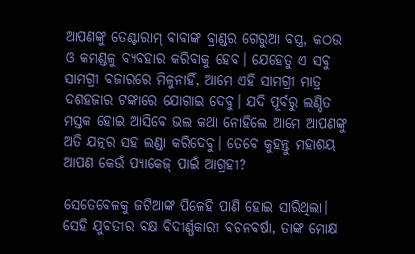ଆପଣଙ୍କୁ ତେଣ୍ଟାରାମ୍ ବାବାଙ୍କ ବ୍ରାଣ୍ଡର ଗେରୁଆ ବସ୍ତ୍ର, କଠଉ ଓ କମଣ୍ଡଳୁ ବ୍ଯବହାର କରିବାକୁ ହେବ। ଯେହେତୁ ଏ ସବୁ ସାମଗ୍ରୀ ବଜାରରେ ମିଳୁନାହିଁ, ଆମେ ଏହି ସାମଗ୍ରୀ ମାତ୍ର ଦଶହଜାର ଟଙ୍କାରେ ଯୋଗାଇ ଦେବୁ। ଯଦି ପୂର୍ବରୁ ଲଣ୍ଡିତ ମସ୍ତକ ହୋଇ ଆସିବେ ଭଲ କଥା ନୋହିଲେ ଆମେ ଆପଣଙ୍କୁ ଅତି ଯତ୍ନର ସହ ଲଣ୍ଡା କରିଦେବୁ। ତେବେ କୁହନ୍ତୁ ମହାଶୟ ଆପଣ କେଉଁ ପ୍ଯାକେଜ୍ ପାଇଁ ଆଗ୍ରହୀ?

ସେତେବେଳକୁ ଜଟିଆଙ୍କ ପିଳେହି ପାଣି ହୋଇ ସାରିଥିଲା। ସେହି ଯୁବତୀର ବକ୍ଷ ବିଦୀର୍ଣ୍ଣକାରୀ ବଚନବର୍ଷା, ତାଙ୍କ ମୋକ୍ଷ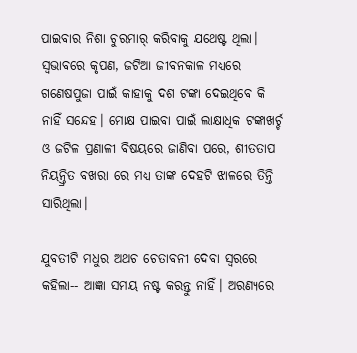ପାଇବାର ନିଶା ଚୁରମାର୍ କରିବାକୁ ଯଥେଷ୍ଟ ଥିଲା। ସ୍ବଭାବରେ କୃପଣ, ଜଟିଆ ଜୀବନକାଳ ମଧ୍ଯରେ ଗଣେଷପୁଜା ପାଇଁ କାହାକୁ ଦଶ ଟଙ୍କା ଦେଇଥିବେ କି ନାହିଁ ସନ୍ଦେହ। ମୋକ୍ଷ ପାଇବା ପାଇଁ ଲାକ୍ଷାଧିକ ଟଙ୍କାଖର୍ଚ୍ଚ ଓ ଜଟିଳ ପ୍ରଣାଳୀ ବିଷୟରେ ଜାଣିବା ପରେ, ଶୀତତାପ ନିୟନ୍ତ୍ରିତ ବଖରା ରେ ମଧ୍ଯ ତାଙ୍କ ଦେହଟି ଝାଳରେ ତିନ୍ତି ସାରିଥିଲା।

ଯୁବତୀଟି ମଧୁର ଅଥଚ ଚେତାବନୀ ଦେବା ସ୍ବରରେ କହିଲା-- ଆଜ୍ଞା ସମୟ ନଷ୍ଟ କରନ୍ତୁ ନାହିଁ। ଅରଣ୍ଯରେ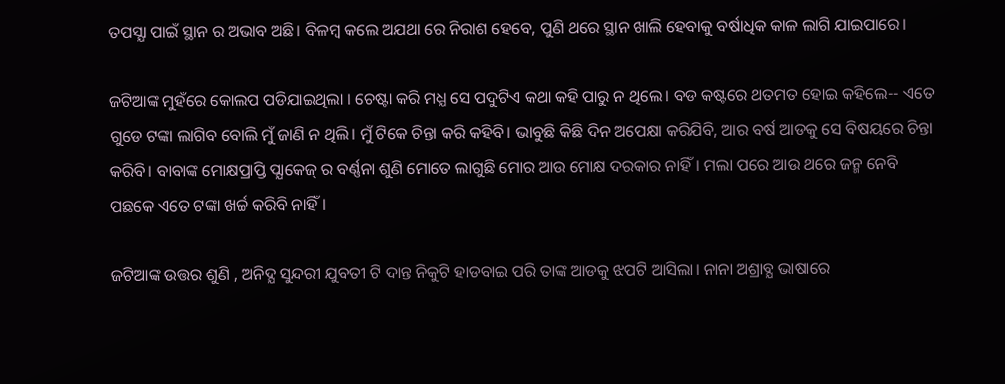ତପସ୍ଯା ପାଇଁ ସ୍ଥାନ ର ଅଭାବ ଅଛି। ବିଳମ୍ବ କଲେ ଅଯଥା ରେ ନିରାଶ ହେବେ, ପୁଣି ଥରେ ସ୍ଥାନ ଖାଲି ହେବାକୁ ବର୍ଷାଧିକ କାଳ ଲାଗି ଯାଇପାରେ।

ଜଟିଆଙ୍କ ମୁହଁରେ କୋଲପ ପଡିଯାଇଥିଲା । ଚେଷ୍ଟା କରି ମଧ୍ଯ ସେ ପଦୁଟିଏ କଥା କହି ପାରୁ ନ ଥିଲେ। ବଡ କଷ୍ଟରେ ଥତମତ ହୋଇ କହିଲେ-- ଏତେ ଗୁଡେ ଟଙ୍କା ଲାଗିବ ବୋଲି ମୁଁ ଜାଣି ନ ଥିଲି। ମୁଁ ଟିକେ ଚିନ୍ତା କରି କହିବି। ଭାବୁଛି କିଛି ଦିନ ଅପେକ୍ଷା କରିଯିବି, ଆର ବର୍ଷ ଆଡକୁ ସେ ବିଷୟରେ ଚିନ୍ତା କରିବି। ବାବାଙ୍କ ମୋକ୍ଷପ୍ରାପ୍ତି ପ୍ଯାକେଜ୍ ର ବର୍ଣ୍ଣନା ଶୁଣି ମୋତେ ଲାଗୁଛି ମୋର ଆଉ ମୋକ୍ଷ ଦରକାର ନାହିଁ। ମଲା ପରେ ଆଉ ଥରେ ଜନ୍ମ ନେବି ପଛକେ ଏତେ ଟଙ୍କା ଖର୍ଚ୍ଚ କରିବି ନାହିଁ।

ଜଟିଆଙ୍କ ଉତ୍ତର ଶୁଣି , ଅନିଦ୍ଯ ସୁନ୍ଦରୀ ଯୁବତୀ ଟି ଦାନ୍ତ ନିକୁଟି ହାଡବାଇ ପରି ତାଙ୍କ ଆଡକୁ ଝପଟି ଆସିଲା। ନାନା ଅଶ୍ରାବ୍ଯ ଭାଷାରେ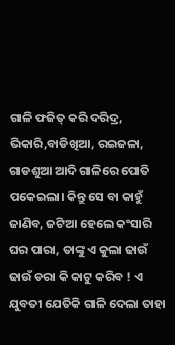ଗାଳି ଫଜିତ୍ କରି ଦରିଦ୍ର, ଭିକାରି,ବାଡିଖିଆ, ରଇଜଳା, ଗାଡଶୁଆ ଆଦି ଗାଳିରେ ପୋତି ପକେଇଲା। କିନ୍ତୁ ସେ ବା କାହୁଁ ଜାଣିବ, ଜଟିଆ ହେଲେ କଂସାରି ଘର ପାରା, ତାଙ୍କୁ ଏ କୁଲା ଢାଉଁ ଢାଉଁ ଡରା କି କାଟୁ କରିବ ! ଏ ଯୁବତୀ ଯେତିକି ଗାଳି ଦେଲା ତାହା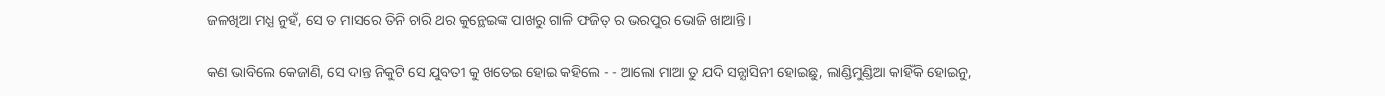ଜଳଖିଆ ମଧ୍ଯ ନୁହଁ, ସେ ତ ମାସରେ ତିନି ଚାରି ଥର କୁନ୍ଥେଇଙ୍କ ପାଖରୁ ଗାଳି ଫଜିତ୍ ର ଭରପୁର ଭୋଜି ଖାଆନ୍ତି।

କଣ ଭାବିଲେ କେଜାଣି, ସେ ଦାନ୍ତ ନିକୁଟି ସେ ଯୁବତୀ କୁ ଖତେଇ ହୋଇ କହିଲେ - - ଆଲୋ ମାଆ ତୁ ଯଦି ସନ୍ଯାସିନୀ ହୋଇଛୁ, ଲାଣ୍ଡିମୁଣ୍ଡିଆ କାହିଁକି ହୋଇନୁ,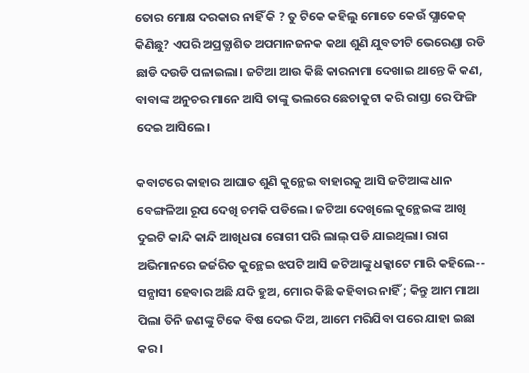ତୋର ମୋକ୍ଷ ଦରକାର ନାହିଁ କି ? ତୁ ଟିକେ କହିଲୁ ମୋତେ କେଉଁ ପ୍ଯାକେଜ୍ କିଣିଛୁ? ଏପରି ଅପ୍ରତ୍ଯାଶିତ ଅପମାନଜନକ କଥା ଶୁଣି ଯୁବତୀଟି ଭେରେଣ୍ଡା ରଡି ଛାଡି ଦଉଡି ପଳାଇଲା। ଜଟିଆ ଆଉ କିଛି କାରନାମା ଦେଖାଇ ଥାନ୍ତେ କି କଣ, ବାବାଙ୍କ ଅନୁଚର ମାନେ ଆସି ତାଙ୍କୁ ଭଲରେ ଛେଚାକୁଟା କରି ରାସ୍ତା ରେ ଫିଙ୍ଗି ଦେଇ ଆସିଲେ।

କବାଟରେ କାହାର ଆଘାତ ଶୁଣି କୁନ୍ଥେଇ ବାହାରକୁ ଆସି ଜଟିଆଙ୍କ ଧାନ ବେଙ୍ଗଳିଆ ରୂପ ଦେଖି ଚମକି ପଡିଲେ। ଜଟିଆ ଦେଖିଲେ କୁନ୍ଥେଇଙ୍କ ଆଖି ଦୁଇଟି କାନ୍ଦି କାନ୍ଦି ଆଖିଧରା ରୋଗୀ ପରି ଲାଲ୍ ପଡି ଯାଇଥିଲା। ରାଗ ଅଭିମାନରେ ଜର୍ଜରିତ କୁନ୍ଥେଇ ଝପଟି ଆସି ଜଟିଆଙ୍କୁ ଧକ୍କାଟେ ମାରି କହିଲେ-- ସନ୍ଯାସୀ ହେବାର ଅଛି ଯଦି ହୁଅ, ମୋର କିଛି କହିବାର ନାହିଁ ; କିନ୍ତୁ ଆମ ମାଆ ପିଲା ତିନି ଜଣଙ୍କୁ ଟିକେ ବିଷ ଦେଇ ଦିଅ, ଆମେ ମରିଯିବା ପରେ ଯାହା ଇଛା କର।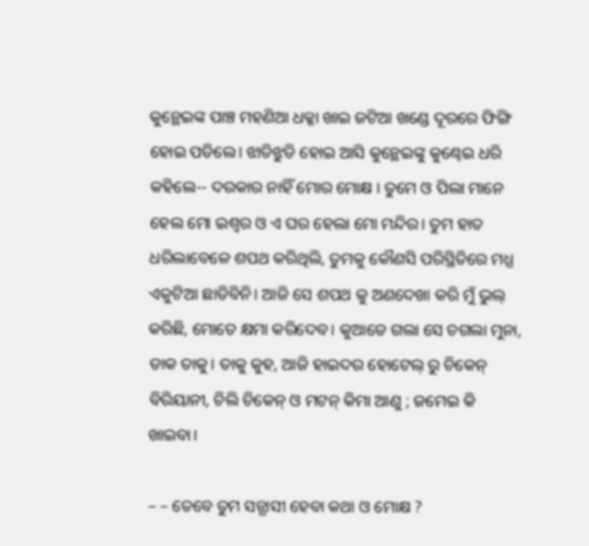କୁନ୍ଥେଇଙ୍କ ପାଞ୍ଚ ମହଣିଆ ଧକ୍କା ଖାଇ ଜଟିଆ ଖଣ୍ଡେ ଦୂରରେ ଫିଙ୍ଗି ହୋଇ ପଡିଲେ। ଝାଡିଝୁଡି ହୋଇ ଆସି କୁନ୍ଥେଇଙ୍କୁ କୁଣ୍ଢେଇ ଧରି କହିଲେ-- ଦରକାର ନାହିଁ ମୋର ମୋକ୍ଷ । ତୁମେ ଓ ପିଲା ମାନେ ହେଲ ମୋ ଇଶ୍ବର ଓ ଏ ଘର ହେଲା ମୋ ମନ୍ଦିର। ତୁମ ହାତ ଧରିଲାବେଳେ ଶପଥ କରିଥିଲି, ତୁମକୁ କୌଣସି ପରିସ୍ଥିତିରେ ମଧ୍ଯ ଏକୁଟିଆ ଛାଡିବିନି। ଆଜି ସେ ଶପଥ କୁ ଅଣଦେଖା କରି ମୁଁ ଭୁଲ୍ କରିଛି, ମୋତେ କ୍ଷମା କରିଦେବ। କୁଆଡେ ଗଲା ସେ ଚଗଲା ମୁନା, ଡାକ ତାକୁ। ତାକୁ କୁହ, ଆଜି ହାଇଦର ହୋଟେଲ୍ ରୁ ଚିକେନ୍ ବିରିୟାନୀ, ଚିଲି ଚିକେନ୍ ଓ ମଟନ୍ କିମା ଆଣୁ ; ଜମେଇ କି ଖାଇବା।

– – ତେବେ ତୁମ ସନ୍ଯାସୀ ହେବା କଥା ଓ ମୋକ୍ଷ ?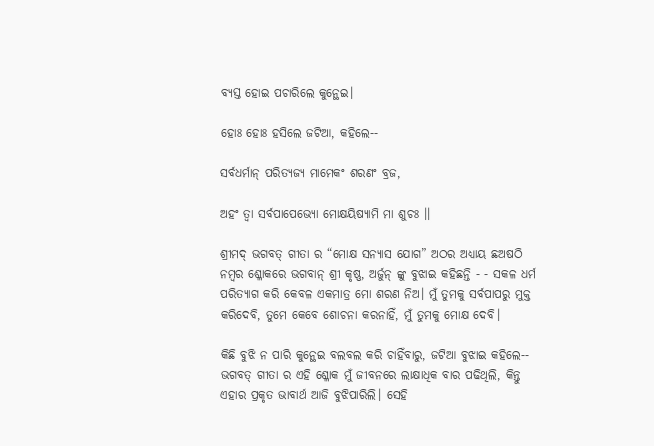ବ୍ଯସ୍ତ ହୋଇ ପଚାରିଲେ କୁନ୍ଥେଇ।

ହୋଃ ହୋଃ ହସିଲେ ଜଟିଆ, କହିଲେ--

ସର୍ବଧର୍ମାନ୍ ପରିତ୍ଯଜ୍ଯ ମାମେକଂ ଶରଣଂ ବ୍ରଜ,

ଅହଂ ତ୍ବା ସର୍ବପାପେଭ୍ଯୋ ମୋକ୍ଷୟିଷ୍ଯାମି ମା ଶୁଚଃ ।।

ଶ୍ରୀମଦ୍ ଭଗବତ୍ ଗୀତା ର “ମୋକ୍ଷ ସନ୍ଯାସ ଯୋଗ” ଅଠର ଅଧ୍ଯାୟ ଛଅଷଠି ନମ୍ବର ଶ୍ଳୋକରେ ଭଗବାନ୍ ଶ୍ରୀ କୃଷ୍ଣ, ଅର୍ଜୁନ୍ ଙ୍କୁ ବୁଝାଇ କହିଛନ୍ତି - - ସକଳ ଧର୍ମ ପରିତ୍ଯାଗ କରି କେବଳ ଏକମାତ୍ର ମୋ ଶରଣ ନିଅ। ମୁଁ ତୁମକୁ ସର୍ବପାପରୁ ମୁକ୍ତ କରିଦେବି, ତୁମେ କେବେ ଶୋଚନା କରନାହିଁ, ମୁଁ ତୁମକୁ ମୋକ୍ଷ ଦେବି।

କିଛି ବୁଝି ନ ପାରି କୁନ୍ଥେଇ ବଲବଲ କରି ଚାହିଁବାରୁ, ଜଟିଆ ବୁଝାଇ କହିଲେ-- ଭଗବତ୍ ଗୀତା ର ଏହି ଶ୍ଳୋକ ମୁଁ ଜୀବନରେ ଲାକ୍ଷାଧିକ ବାର ପଢିଥିଲି, କିନ୍ତୁ ଏହାର ପ୍ରକୃତ ଭାବାର୍ଥ ଆଜି ବୁଝିପାରିଲି। ସେହି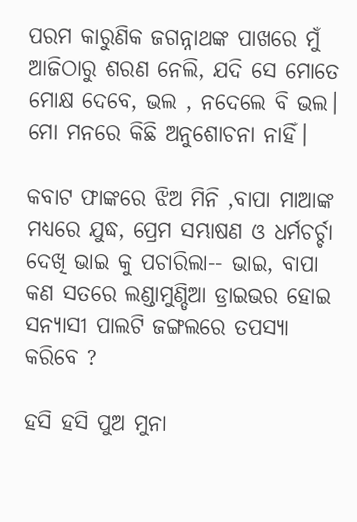ପରମ କାରୁଣିକ ଜଗନ୍ନାଥଙ୍କ ପାଖରେ ମୁଁ ଆଜିଠାରୁ ଶରଣ ନେଲି, ଯଦି ସେ ମୋତେ ମୋକ୍ଷ ଦେବେ, ଭଲ , ନଦେଲେ ବି ଭଲ। ମୋ ମନରେ କିଛି ଅନୁଶୋଚନା ନାହିଁ।

କବାଟ ଫାଙ୍କରେ ଝିଅ ମିନି ,ବାପା ମାଆଙ୍କ ମଧ୍ଯରେ ଯୁଦ୍ଧ, ପ୍ରେମ ସମ୍ଭାଷଣ ଓ ଧର୍ମଚର୍ଚ୍ଚା ଦେଖି ଭାଇ କୁ ପଚାରିଲା-- ଭାଇ, ବାପା କଣ ସତରେ ଲଣ୍ଡାମୁଣ୍ଡିଆ ଡ୍ରାଇଭର ହୋଇ ସନ୍ଯାସୀ ପାଲଟି ଜଙ୍ଗଲରେ ତପସ୍ଯା କରିବେ ?

ହସି ହସି ପୁଅ ମୁନା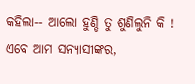କହିଲା-- ଆଲୋ ହୁଣ୍ଡି ତୁ ଶୁଣିଲୁନି କି ! ଏବେ ଆମ ସନ୍ଯାସୀଙ୍କର,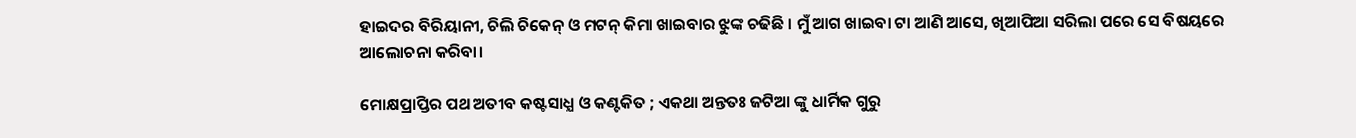ହାଇଦର ବିରିୟାନୀ, ଚିଲି ଚିକେନ୍ ଓ ମଟନ୍ କିମା ଖାଇବାର ଝୁଙ୍କ ଚଢିଛି । ମୁଁ ଆଗ ଖାଇବା ଟା ଆଣି ଆସେ, ଖିଆପିଆ ସରିଲା ପରେ ସେ ବିଷୟରେ ଆଲୋଚନା କରିବା।

ମୋକ୍ଷପ୍ରାପ୍ତିର ପଥ ଅତୀବ କଷ୍ଟସାଧ୍ଯ ଓ କଣ୍ଟକିତ ; ଏକଥା ଅନ୍ତତଃ ଜଟିଆ ଙ୍କୁ ଧାର୍ମିକ ଗୁରୁ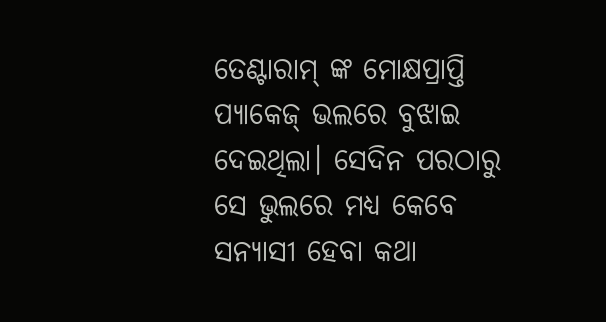ତେଣ୍ଟାରାମ୍ ଙ୍କ ମୋକ୍ଷପ୍ରାପ୍ତି ପ୍ଯାକେଜ୍ ଭଲରେ ବୁଝାଇ ଦେଇଥିଲା। ସେଦିନ ପରଠାରୁ ସେ ଭୁଲରେ ମଧ୍ଯ କେବେ ସନ୍ଯାସୀ ହେବା କଥା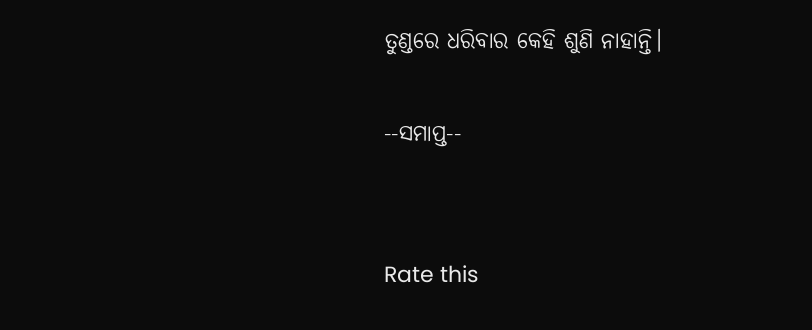ତୁଣ୍ଡରେ ଧରିବାର କେହି ଶୁଣି ନାହାନ୍ତି।

--ସମାପ୍ତ--


Rate this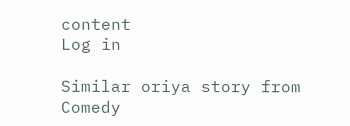content
Log in

Similar oriya story from Comedy